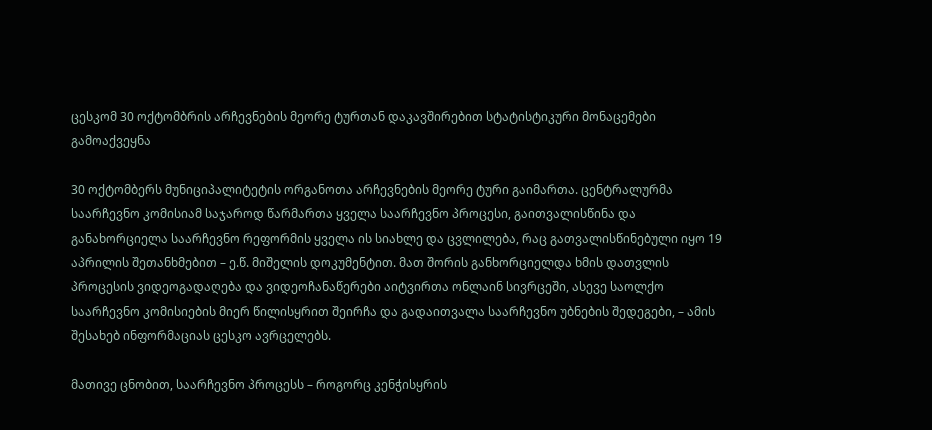ცესკომ 30 ოქტომბრის არჩევნების მეორე ტურთან დაკავშირებით სტატისტიკური მონაცემები გამოაქვეყნა

30 ოქტომბერს მუნიციპალიტეტის ორგანოთა არჩევნების მეორე ტური გაიმართა. ცენტრალურმა საარჩევნო კომისიამ საჯაროდ წარმართა ყველა საარჩევნო პროცესი, გაითვალისწინა და განახორციელა საარჩევნო რეფორმის ყველა ის სიახლე და ცვლილება, რაც გათვალისწინებული იყო 19 აპრილის შეთანხმებით – ე.წ. მიშელის დოკუმენტით. მათ შორის განხორციელდა ხმის დათვლის პროცესის ვიდეოგადაღება და ვიდეოჩანაწერები აიტვირთა ონლაინ სივრცეში, ასევე საოლქო საარჩევნო კომისიების მიერ წილისყრით შეირჩა და გადაითვალა საარჩევნო უბნების შედეგები, – ამის შესახებ ინფორმაციას ცესკო ავრცელებს.

მათივე ცნობით, საარჩევნო პროცესს – როგორც კენჭისყრის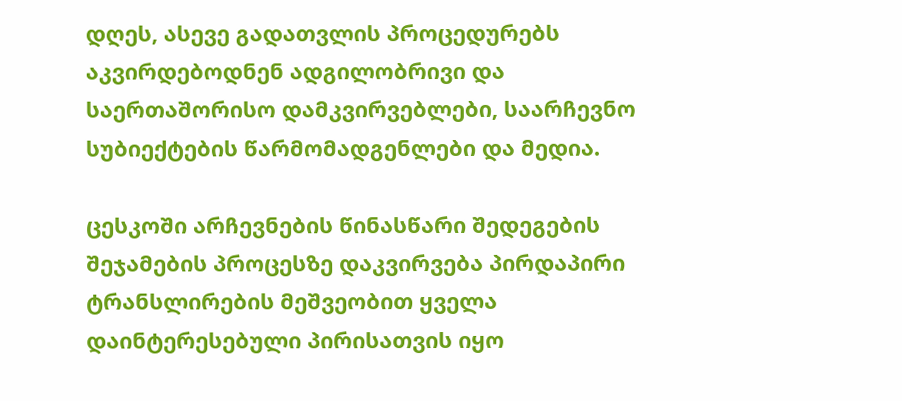დღეს, ასევე გადათვლის პროცედურებს აკვირდებოდნენ ადგილობრივი და საერთაშორისო დამკვირვებლები, საარჩევნო სუბიექტების წარმომადგენლები და მედია.

ცესკოში არჩევნების წინასწარი შედეგების შეჯამების პროცესზე დაკვირვება პირდაპირი ტრანსლირების მეშვეობით ყველა დაინტერესებული პირისათვის იყო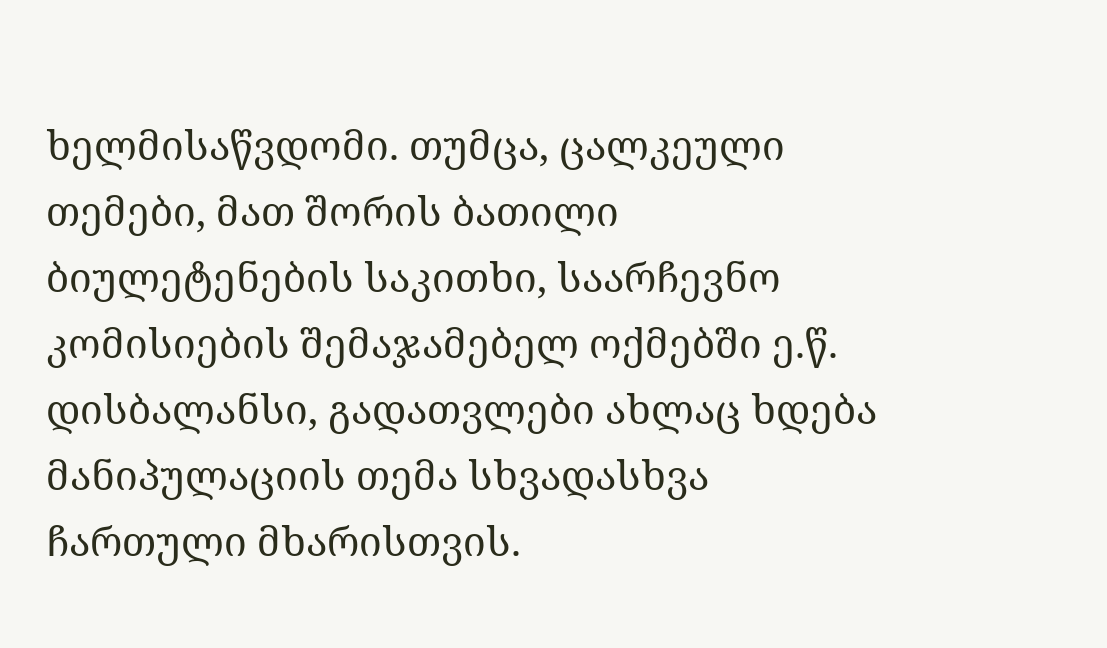ხელმისაწვდომი. თუმცა, ცალკეული თემები, მათ შორის ბათილი ბიულეტენების საკითხი, საარჩევნო კომისიების შემაჯამებელ ოქმებში ე.წ. დისბალანსი, გადათვლები ახლაც ხდება მანიპულაციის თემა სხვადასხვა ჩართული მხარისთვის.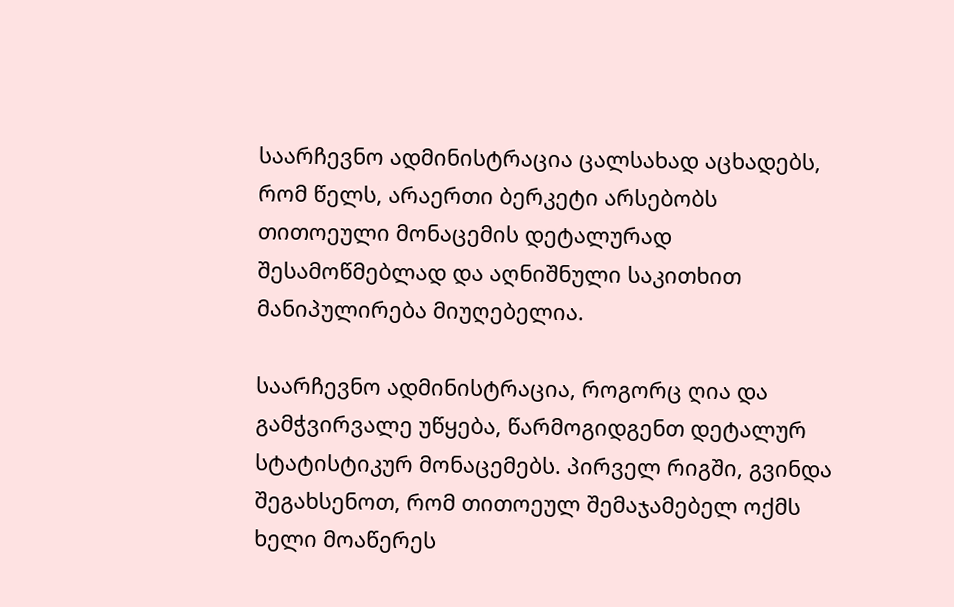საარჩევნო ადმინისტრაცია ცალსახად აცხადებს, რომ წელს, არაერთი ბერკეტი არსებობს თითოეული მონაცემის დეტალურად შესამოწმებლად და აღნიშნული საკითხით მანიპულირება მიუღებელია.

საარჩევნო ადმინისტრაცია, როგორც ღია და გამჭვირვალე უწყება, წარმოგიდგენთ დეტალურ სტატისტიკურ მონაცემებს. პირველ რიგში, გვინდა შეგახსენოთ, რომ თითოეულ შემაჯამებელ ოქმს ხელი მოაწერეს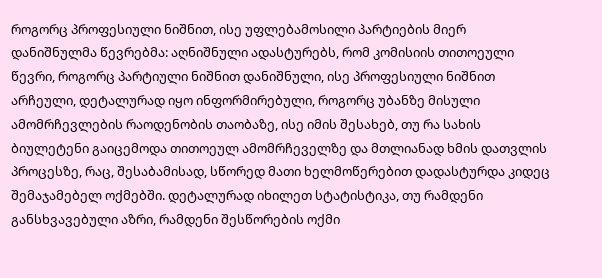როგორც პროფესიული ნიშნით, ისე უფლებამოსილი პარტიების მიერ დანიშნულმა წევრებმა: აღნიშნული ადასტურებს, რომ კომისიის თითოეული წევრი, როგორც პარტიული ნიშნით დანიშნული, ისე პროფესიული ნიშნით არჩეული, დეტალურად იყო ინფორმირებული, როგორც უბანზე მისული ამომრჩევლების რაოდენობის თაობაზე, ისე იმის შესახებ, თუ რა სახის ბიულეტენი გაიცემოდა თითოეულ ამომრჩეველზე და მთლიანად ხმის დათვლის პროცესზე, რაც, შესაბამისად, სწორედ მათი ხელმოწერებით დადასტურდა კიდეც შემაჯამებელ ოქმებში. დეტალურად იხილეთ სტატისტიკა, თუ რამდენი განსხვავებული აზრი, რამდენი შესწორების ოქმი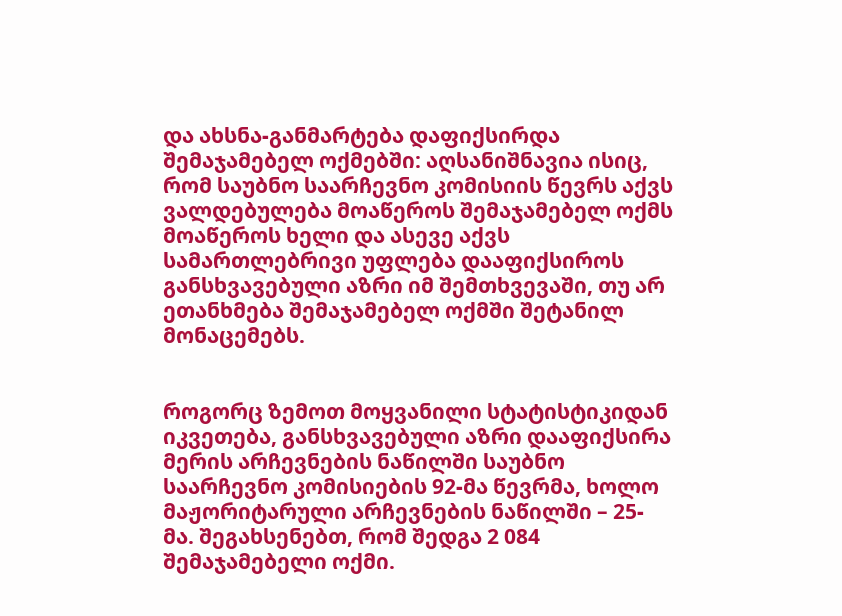და ახსნა-განმარტება დაფიქსირდა შემაჯამებელ ოქმებში: აღსანიშნავია ისიც, რომ საუბნო საარჩევნო კომისიის წევრს აქვს ვალდებულება მოაწეროს შემაჯამებელ ოქმს მოაწეროს ხელი და ასევე აქვს სამართლებრივი უფლება დააფიქსიროს განსხვავებული აზრი იმ შემთხვევაში, თუ არ ეთანხმება შემაჯამებელ ოქმში შეტანილ მონაცემებს.


როგორც ზემოთ მოყვანილი სტატისტიკიდან იკვეთება, განსხვავებული აზრი დააფიქსირა მერის არჩევნების ნაწილში საუბნო საარჩევნო კომისიების 92-მა წევრმა, ხოლო მაჟორიტარული არჩევნების ნაწილში – 25-მა. შეგახსენებთ, რომ შედგა 2 084 შემაჯამებელი ოქმი.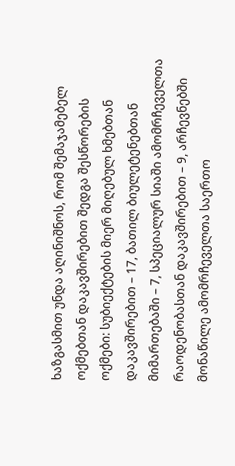ხაზგასმით უნდა აღინიშნოს, რომ შემაჯამებელ ოქმებთან დაკავშირებით შედგა შესწორების ოქმები: სუბიექტების მიერ მიღებულ ხმებთან დაკავშირებით – 17, ბათილ ბიულეტენებთან მიმართებაში – 7, სპეციალურ სიაში ამომრჩეველთა რაოდენობასთან დაკავშირებით – 9, არჩევნებში მონაწილე ამომრჩეველთა საერთო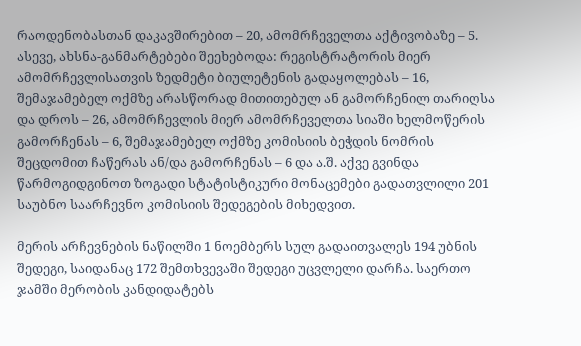რაოდენობასთან დაკავშირებით – 20, ამომრჩეველთა აქტივობაზე – 5. ასევე, ახსნა-განმარტებები შეეხებოდა: რეგისტრატორის მიერ ამომრჩევლისათვის ზედმეტი ბიულეტენის გადაყოლებას – 16, შემაჯამებელ ოქმზე არასწორად მითითებულ ან გამორჩენილ თარიღსა და დროს – 26, ამომრჩევლის მიერ ამომრჩეველთა სიაში ხელმოწერის გამორჩენას – 6, შემაჯამებელ ოქმზე კომისიის ბეჭდის ნომრის შეცდომით ჩაწერას ან/და გამორჩენას – 6 და ა.შ. აქვე გვინდა წარმოგიდგინოთ ზოგადი სტატისტიკური მონაცემები გადათვლილი 201 საუბნო საარჩევნო კომისიის შედეგების მიხედვით.

მერის არჩევნების ნაწილში 1 ნოემბერს სულ გადაითვალეს 194 უბნის შედეგი, საიდანაც 172 შემთხვევაში შედეგი უცვლელი დარჩა. საერთო ჯამში მერობის კანდიდატებს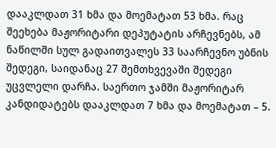დააკლდათ 31 ხმა და მოემატათ 53 ხმა. რაც შეეხება მაჟორიტარი დეპუტატის არჩევნებს, ამ ნაწილში სულ გადაითვალეს 33 საარჩევნო უბნის შედეგი, საიდანაც 27 შემთხვევაში შედეგი უცვლელი დარჩა. საერთო ჯამში მაჟორიტარ კანდიდატებს დააკლდათ 7 ხმა და მოემატათ – 5.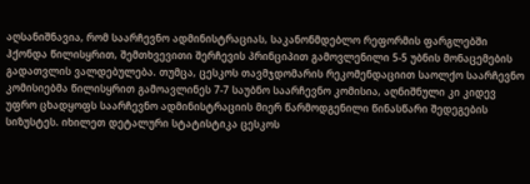აღსანიშნავია, რომ საარჩევნო ადმინისტრაციას, საკანონმდებლო რეფორმის ფარგლებში ჰქონდა წილისყრით, შემთხვევითი შერჩევის პრინციპით გამოვლენილი 5-5 უბნის მონაცემების გადათვლის ვალდებულება. თუმცა, ცესკოს თავმჯდომარის რეკომენდაციით საოლქო საარჩევნო კომისიებმა წილისყრით გამოავლინეს 7-7 საუბნო საარჩევნო კომისია, აღნიშნული კი კიდევ უფრო ცხადყოფს საარჩევნო ადმინისტრაციის მიერ წარმოდგენილი წინასწარი შედეგების სიზუსტეს. იხილეთ დეტალური სტატისტიკა ცესკოს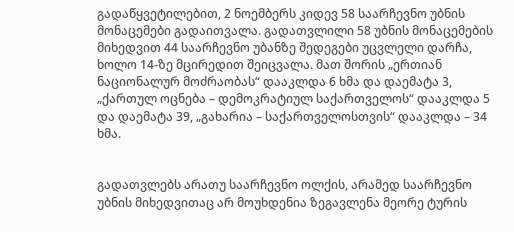გადაწყვეტილებით, 2 ნოემბერს კიდევ 58 საარჩევნო უბნის მონაცემები გადაითვალა. გადათვლილი 58 უბნის მონაცემების მიხედვით 44 საარჩევნო უბანზე შედეგები უცვლელი დარჩა, ხოლო 14-ზე მცირედით შეიცვალა. მათ შორის „ერთიან ნაციონალურ მოძრაობას“ დააკლდა 6 ხმა და დაემატა 3, „ქართულ ოცნება – დემოკრატიულ საქართველოს“ დააკლდა 5 და დაემატა 39, „გახარია – საქართველოსთვის“ დააკლდა – 34 ხმა.


გადათვლებს არათუ საარჩევნო ოლქის, არამედ საარჩევნო უბნის მიხედვითაც არ მოუხდენია ზეგავლენა მეორე ტურის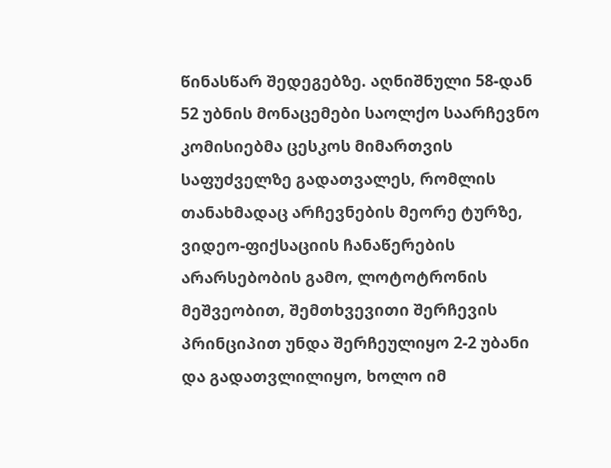წინასწარ შედეგებზე. აღნიშნული 58-დან 52 უბნის მონაცემები საოლქო საარჩევნო კომისიებმა ცესკოს მიმართვის საფუძველზე გადათვალეს, რომლის თანახმადაც არჩევნების მეორე ტურზე, ვიდეო-ფიქსაციის ჩანაწერების არარსებობის გამო, ლოტოტრონის მეშვეობით, შემთხვევითი შერჩევის პრინციპით უნდა შერჩეულიყო 2-2 უბანი და გადათვლილიყო, ხოლო იმ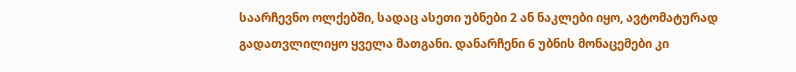საარჩევნო ოლქებში, სადაც ასეთი უბნები 2 ან ნაკლები იყო, ავტომატურად გადათვლილიყო ყველა მათგანი. დანარჩენი 6 უბნის მონაცემები კი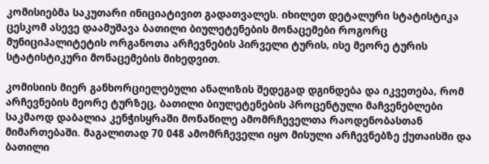კომისიებმა საკუთარი ინიციატივით გადათვალეს. იხილეთ დეტალური სტატისტიკა ცესკომ ასევე დაამუშავა ბათილი ბიულეტენების მონაცემები როგორც მუნიციპალიტეტის ორგანოთა არჩევნების პირველი ტურის, ისე მეორე ტურის სტატისტიკური მონაცემების მიხედვით.

კომისიის მიერ განხორციელებული ანალიზის შედეგად დგინდება და იკვეთება, რომ არჩევნების მეორე ტურზეც, ბათილი ბიულეტენების პროცენტული მაჩვენებლები საკმაოდ დაბალია კენჭისყრაში მონაწილე ამომრჩეველთა რაოდენობასთან მიმართებაში. მაგალითად 70 048 ამომრჩეველი იყო მისული არჩევნებზე ქუთაისში და ბათილი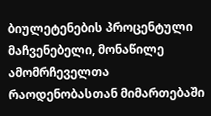ბიულეტენების პროცენტული მაჩვენებელი, მონაწილე ამომრჩეველთა რაოდენობასთან მიმართებაში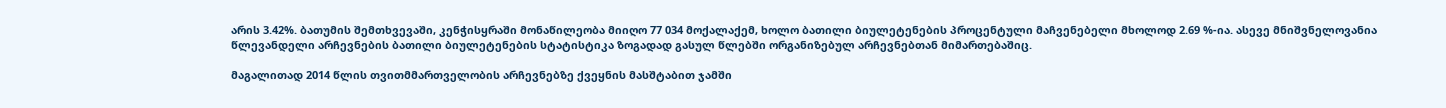არის 3.42%. ბათუმის შემთხვევაში, კენჭისყრაში მონაწილეობა მიიღო 77 034 მოქალაქემ, ხოლო ბათილი ბიულეტენების პროცენტული მაჩვენებელი მხოლოდ 2.69 %-ია. ასევე მნიშვნელოვანია წლევანდელი არჩევნების ბათილი ბიულეტენების სტატისტიკა ზოგადად გასულ წლებში ორგანიზებულ არჩევნებთან მიმართებაშიც.

მაგალითად 2014 წლის თვითმმართველობის არჩევნებზე ქვეყნის მასშტაბით ჯამში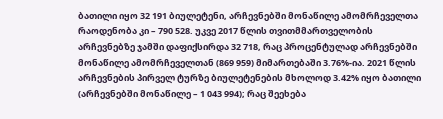ბათილი იყო 32 191 ბიულეტენი, არჩევნებში მონაწილე ამომრჩეველთა რაოდენობა კი – 790 528. უკვე 2017 წლის თვითმმართველობის არჩევნებზე ჯამში დაფიქსირდა 32 718, რაც პროცენტულად არჩევნებში მონაწილე ამომრჩეველთან (869 959) მიმართებაში 3.76%-ია. 2021 წლის არჩევნების პირველ ტურზე ბიულეტენების მხოლოდ 3.42% იყო ბათილი (არჩევნებში მონაწილე – 1 043 994); რაც შეეხება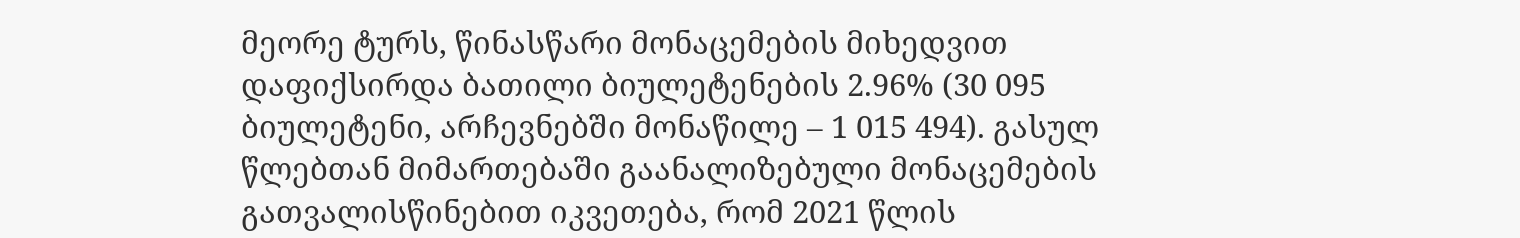მეორე ტურს, წინასწარი მონაცემების მიხედვით დაფიქსირდა ბათილი ბიულეტენების 2.96% (30 095 ბიულეტენი, არჩევნებში მონაწილე – 1 015 494). გასულ წლებთან მიმართებაში გაანალიზებული მონაცემების გათვალისწინებით იკვეთება, რომ 2021 წლის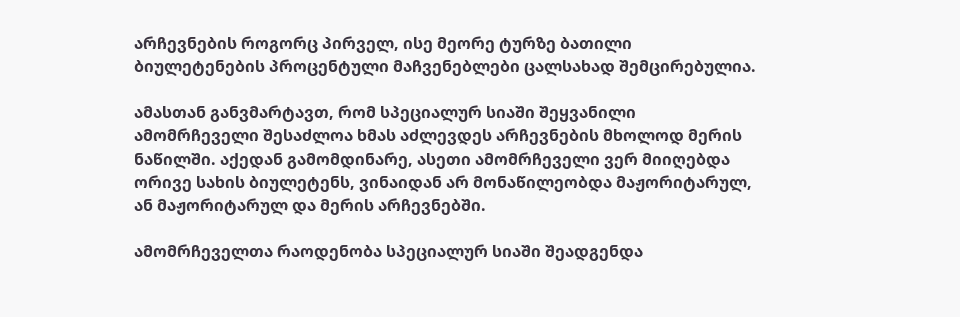არჩევნების როგორც პირველ, ისე მეორე ტურზე ბათილი ბიულეტენების პროცენტული მაჩვენებლები ცალსახად შემცირებულია.

ამასთან განვმარტავთ, რომ სპეციალურ სიაში შეყვანილი ამომრჩეველი შესაძლოა ხმას აძლევდეს არჩევნების მხოლოდ მერის ნაწილში. აქედან გამომდინარე, ასეთი ამომრჩეველი ვერ მიიღებდა ორივე სახის ბიულეტენს, ვინაიდან არ მონაწილეობდა მაჟორიტარულ, ან მაჟორიტარულ და მერის არჩევნებში.

ამომრჩეველთა რაოდენობა სპეციალურ სიაში შეადგენდა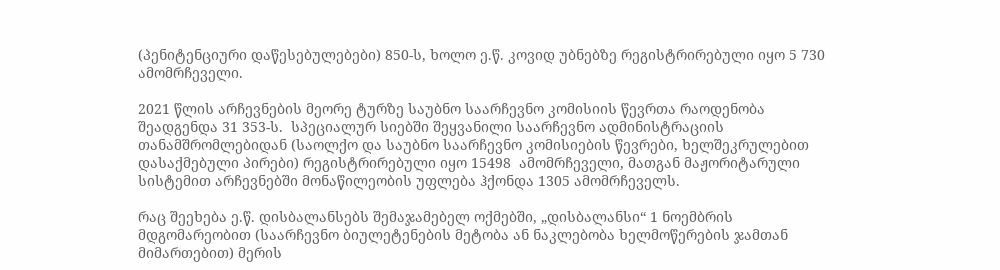(პენიტენციური დაწესებულებები) 850-ს, ხოლო ე.წ. კოვიდ უბნებზე რეგისტრირებული იყო 5 730 ამომრჩეველი.

2021 წლის არჩევნების მეორე ტურზე საუბნო საარჩევნო კომისიის წევრთა რაოდენობა შეადგენდა 31 353-ს.  სპეციალურ სიებში შეყვანილი საარჩევნო ადმინისტრაციის თანამშრომლებიდან (საოლქო და საუბნო საარჩევნო კომისიების წევრები, ხელშეკრულებით დასაქმებული პირები) რეგისტრირებული იყო 15498  ამომრჩეველი, მათგან მაჟორიტარული სისტემით არჩევნებში მონაწილეობის უფლება ჰქონდა 1305 ამომრჩეველს.

რაც შეეხება ე.წ. დისბალანსებს შემაჯამებელ ოქმებში, „დისბალანსი“ 1 ნოემბრის მდგომარეობით (საარჩევნო ბიულეტენების მეტობა ან ნაკლებობა ხელმოწერების ჯამთან მიმართებით) მერის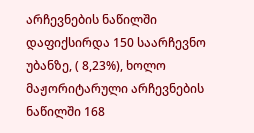არჩევნების ნაწილში დაფიქსირდა 150 საარჩევნო უბანზე, ( 8,23%), ხოლო მაჟორიტარული არჩევნების ნაწილში 168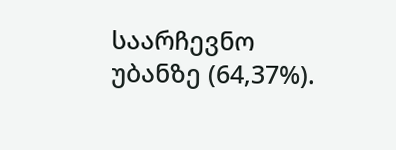საარჩევნო უბანზე (64,37%).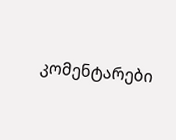კომენტარები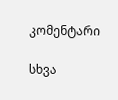კომენტარი

სხვა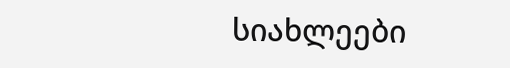სიახლეები